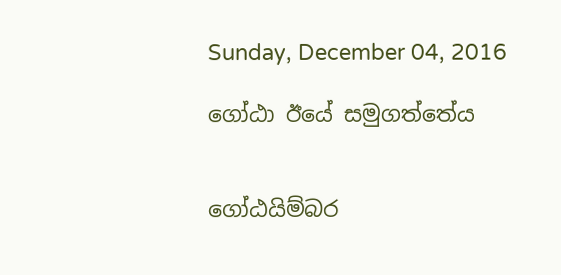Sunday, December 04, 2016

ගෝඨා ඊයේ සමුගත්තේය


ගෝඨයිම්බර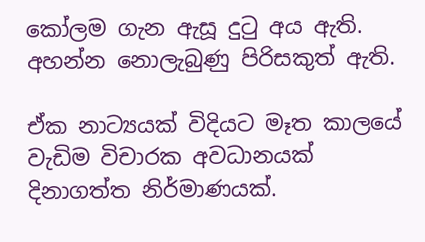කෝලම ගැන ඇසූ දුටු අය ඇති. අහන්න නොලැබුණු පිරිසකුත් ඇති.

ඒක නාට්‍යයක් විදියට මෑත කාලයේ වැඩිම විචාරක අවධානයක් දිනාගත්ත නිර්මාණයක්.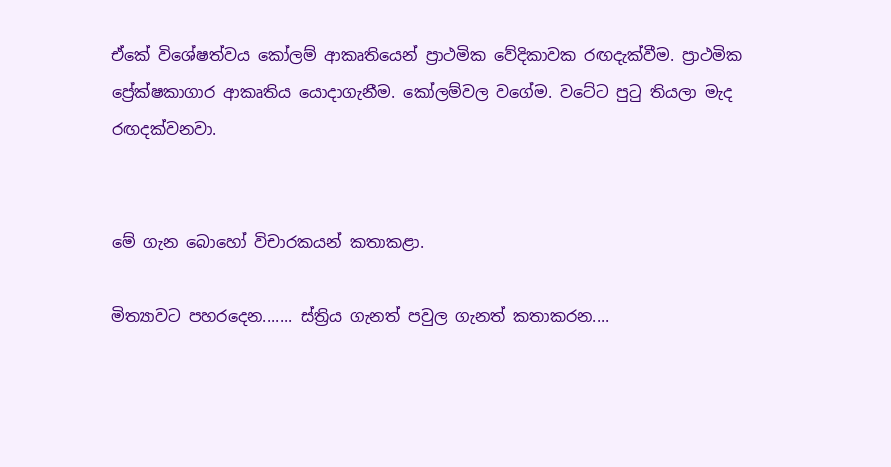ඒකේ විශේෂත්වය කෝලම් ආකෘතියෙන් ප්‍රාථමික වේදිකාවක රඟදැක්වීම. ප්‍රාථමික ප්‍රේක්ෂකාගාර ආකෘතිය යොදාගැනීම. කෝලම්වල වගේම. වටේට පුටු තියලා මැද රඟදක්වනවා.


මේ ගැන බොහෝ විචාරකයන් කතාකළා.

මිත්‍යාවට පහරදෙන....... ස්ත්‍රිය ගැනත් පවුල ගැනත් කතාකරන....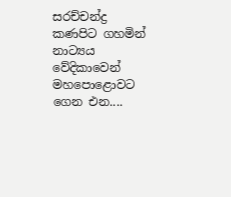සරච්චන්ද්‍ර කණපිට ගහමින් නාට්‍යය වේදිකාවෙන් මහපොළොවට ගෙන එන....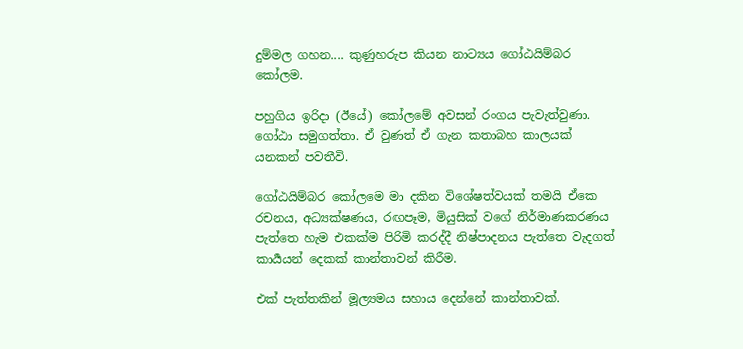දුම්මල ගහන.... කුණුහරුප කියන නාට්‍යය ගෝඨයිම්බර කෝලම.

පහුගිය ඉරිදා (ඊයේ) කෝලමේ අවසන් රංගය පැවැත්වුණා. ගෝඨා සමුගත්තා. ඒ වුණත් ඒ ගැන කතාබහ කාලයක් යනකන් පවතීවි.

ගෝඨයිම්බර කෝලමෙ මා දකින විශේෂත්වයක් තමයි ඒකෙ රචනය, අධ්‍යක්ෂණය, රඟපෑම, මියුසික් වගේ නිර්මාණකරණය පැත්තෙ හැම එකක්ම පිරිමි කරද්දී නිෂ්පාදනය පැත්තෙ වැදගත් කාර්‍යයන් දෙකක් කාන්තාවන් කිරීම.

එක් පැත්තකින් මූල්‍යමය සහාය දෙන්නේ කාන්තාවක්.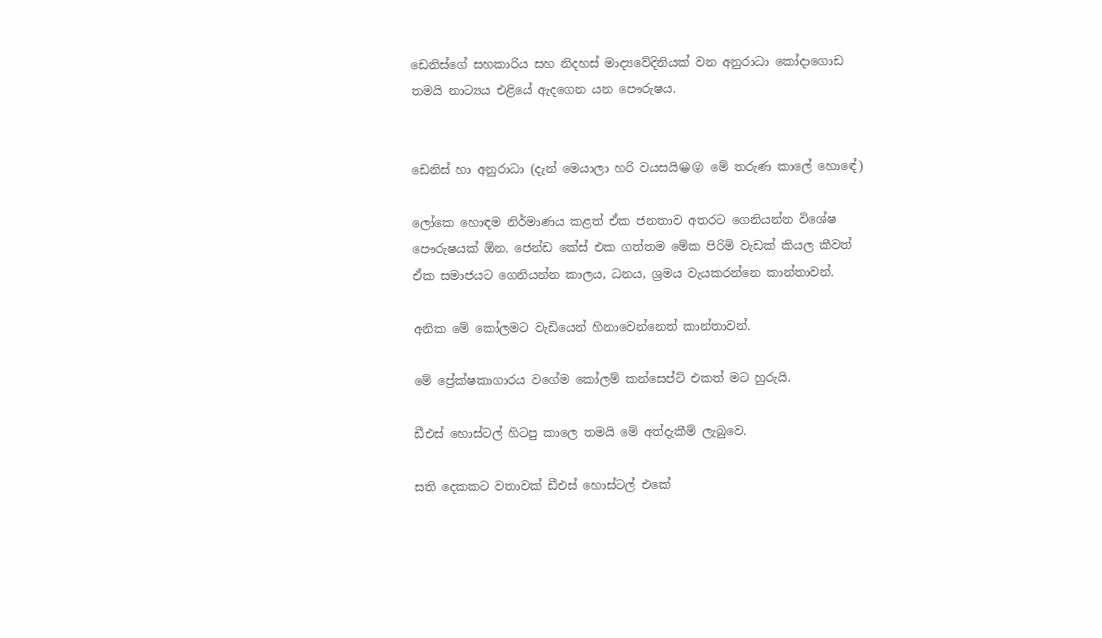ඩෙනිස්ගේ සහකාරිය සහ නිදහස් මාද්‍යවේදිනියක් වන අනුරාධා කෝදාගොඩ තමයි නාට්‍යය එළියේ ඇදගෙන යන පෞරුෂය.


ඩෙනිස් හා අනුරාධා (දැන් මෙයාලා හරි වයසයි😀😜 මේ තරුණ කාලේ හොඳේ)

ලෝකෙ හොඳම නිර්මාණය කළත් ඒක ජනතාව අතරට ගෙනියන්න විශේෂ පෞරුෂයක් ඕන. ජෙන්ඩ කේස් එක ගත්තම මේක පිරිමි වැඩක් කියල කීවත් ඒක සමාජයට ගෙනියන්න කාලය, ධනය, ශ්‍රමය වැයකරන්නෙ කාන්තාවන්.

අනික මේ කෝලමට වැඩියෙන් හිනාවෙන්නෙත් කාන්තාවන්.

මේ ප්‍රේක්ෂකාගාරය වගේම කෝලම් කන්සෙප්ට් එකත් මට හුරුයි.

ඩීඑස් හොස්ටල් හිටපු කාලෙ තමයි මේ අත්දැකීම් ලැබුවෙ.

සති දෙකකට වතාවක් ඩීඑස් හොස්ටල් එකේ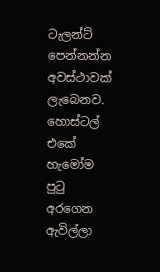ටැලන්ට් පෙන්නන්න අවස්ථාවක් ලැබෙනව. හොස්ටල් එකේ හැමෝම පුටු අරගෙන ඇවිල්ලා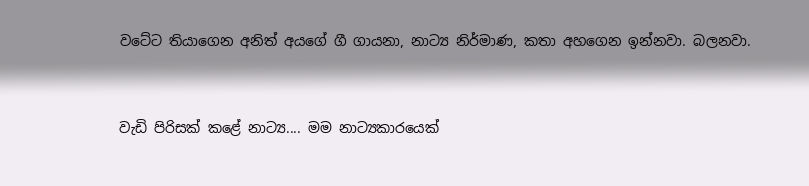වටේට තියාගෙන අනිත් අයගේ ගී ගායනා, නාට්‍ය නිර්මාණ, කතා අහගෙන ඉන්නවා. බලනවා.



වැඩි පිරිසක් කළේ නාට්‍ය.... මම නාට්‍යකාරයෙක්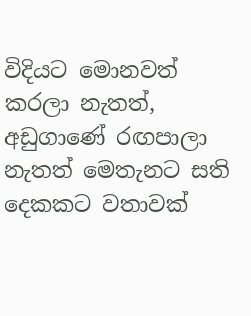විදියට මොනවත් කරලා නැතත්, අඩුගාණේ රඟපාලා නැතත් මෙතැනට සති දෙකකට වතාවක්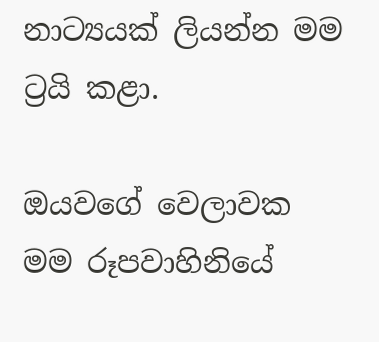නාට්‍යයක් ලියන්න මම ට්‍රයි කළා.

ඔයවගේ වෙලාවක මම රූපවාහිනියේ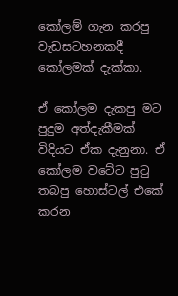කෝලම් ගැන කරපු වැඩසටහනකදී කෝලමක් දැක්කා.

ඒ කෝලම දැකපු මට පුදුම අත්දැකීමක් විදියට ඒක දැනුනා. ඒ කෝලම වටේට පුටු තබපු හොස්ටල් එකේ කරන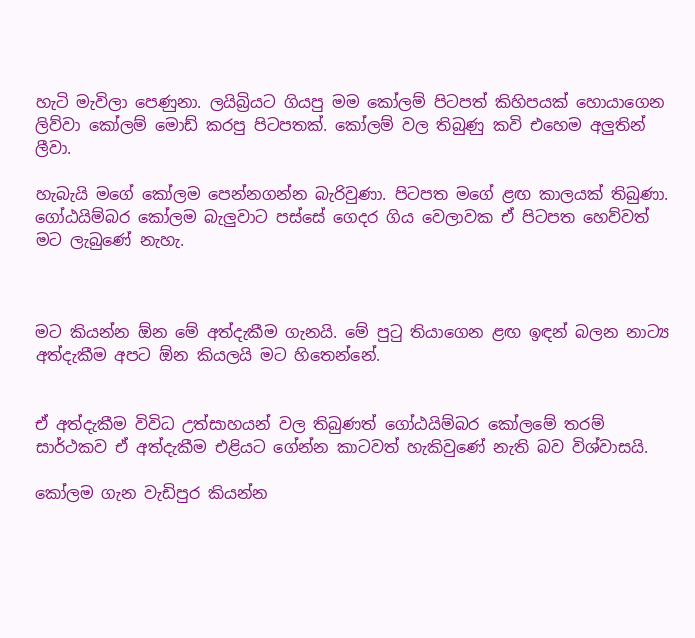හැටි මැවිලා පෙණුනා. ලයිබ්‍රියට ගියපු මම කෝලම් පිටපත් කිහිපයක් හොයාගෙන ලිව්වා කෝලම් මොඩ් කරපු පිටපතක්. කෝලම් වල තිබුණු කවි එහෙම අලුතින් ලීවා.

හැබැයි මගේ කෝලම පෙන්නගන්න බැරිවුණා. පිටපත මගේ ළඟ කාලයක් තිබුණා. ගෝඨයිම්බර කෝලම බැලුවාට පස්සේ ගෙදර ගිය වෙලාවක ඒ පිටපත හෙව්වත් මට ලැබුණේ නැහැ.



මට කියන්න ඕන මේ අත්දැකීම ගැනයි. මේ පුටු තියාගෙන ළඟ ඉඳන් බලන නාට්‍ය අත්දැකීම අපට ඕන කියලයි මට හිතෙන්නේ.


ඒ අත්දැකීම විවිධ උත්සාහයන් වල තිබුණත් ගෝඨයිම්බර කෝලමේ තරම් සාර්ථකව ඒ අත්දැකීම එළියට ගේන්න කාටවත් හැකිවුණේ නැති බව විශ්වාසයි.

කෝලම ගැන වැඩිපුර කියන්න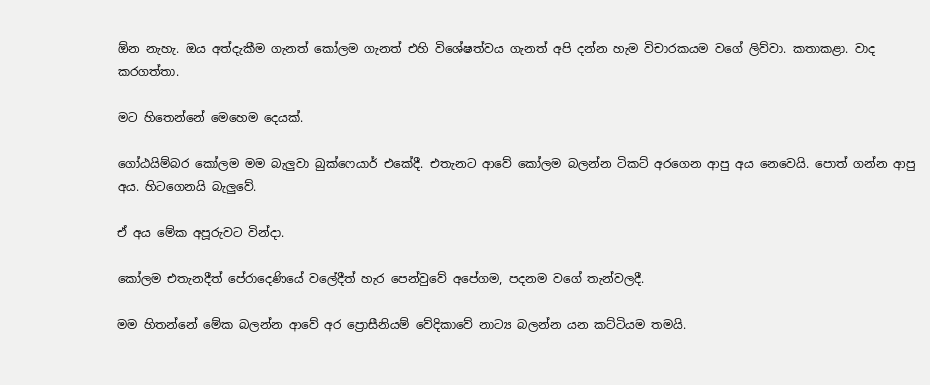ඕන නැහැ. ඔය අත්දැකීම ගැනත් කෝලම ගැනත් එහි විශේෂත්වය ගැනත් අපි දන්න හැම විචාරකයම වගේ ලිව්වා. කතාකළා. වාද කරගත්තා.

මට හිතෙන්නේ මෙහෙම දෙයක්.

ගෝඨයිම්බර කෝලම මම බැලුවා බුක්ෆෙයාර් එකේදී. එතැනට ආවේ කෝලම බලන්න ටිකට් අරගෙන ආපු අය නෙවෙයි. පොත් ගන්න ආපු අය. හිටගෙනයි බැලුවේ.

ඒ අය මේක අපූරුවට වින්දා.

කෝලම එතැනදීත් පේරාදෙණියේ වලේදීත් හැර පෙන්වුවේ අපේගම, පදනම වගේ තැන්වලදී.

මම හිතන්නේ මේක බලන්න ආවේ අර ප්‍රොසීනියම් වේදිකාවේ නාට්‍ය බලන්න යන කට්ටියම තමයි.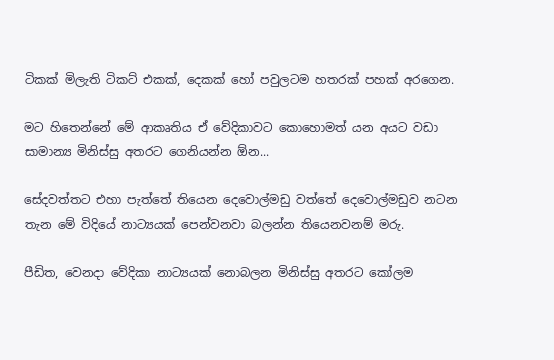ටිකක් මිලැති ටිකට් එකක්, දෙකක් හෝ පවුලටම හතරක් පහක් අරගෙන.

මට හිතෙන්නේ මේ ආකෘතිය ඒ වේදිකාවට කොහොමත් යන අයට වඩා සාමාන්‍ය මිනිස්සු අතරට ගෙනියන්න ඕන...

සේදවත්තට එහා පැත්තේ තියෙන දෙවොල්මඩු වත්තේ දෙවොල්මඩුව නටන තැන මේ විදියේ නාට්‍යයක් පෙන්වනවා බලන්න තියෙනවනම් මරු.

පීඩිත, වෙනදා වේදිකා නාට්‍යයක් නොබලන මිනිස්සු අතරට කෝලම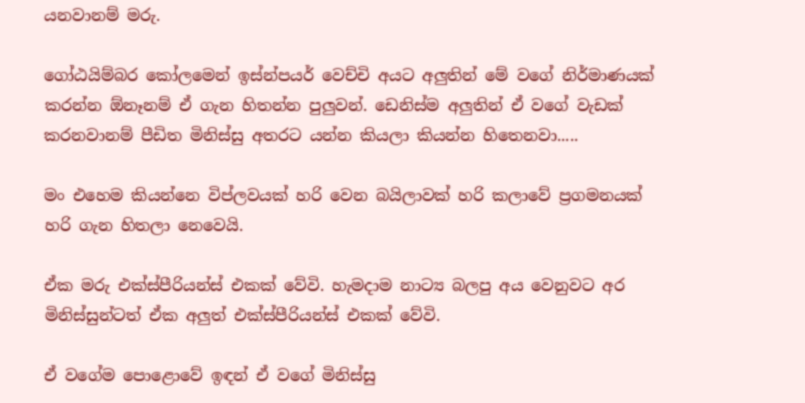යනවානම් මරු.

ගෝඨයිම්බර කෝලමෙන් ඉස්න්පයර් වෙච්චි අයට අලුතින් මේ වගේ නිර්මාණයක් කරන්න ඕනෑනම් ඒ ගැන හිතන්න පුලුවන්. ඩෙනිස්ම අලුතින් ඒ වගේ වැඩක් කරනවානම් පීඩිත මිනිස්සු අතරට යන්න කියලා කියන්න හිතෙනවා.....

මං එහෙම කියන්නෙ විප්ලවයක් හරි වෙන බයිලාවක් හරි කලාවේ ප්‍රගමනයක් හරි ගැන හිතලා නෙවෙයි.

ඒක මරු එක්ස්පීරියන්ස් එකක් වේවි. හැමදාම නාට්‍ය බලපු අය වෙනුවට අර මිනිස්සුන්ටත් ඒක අලුත් එක්ස්පීරියන්ස් එකක් වේවි.

ඒ වගේම පොළොවේ ඉඳන් ඒ වගේ මිනිස්සු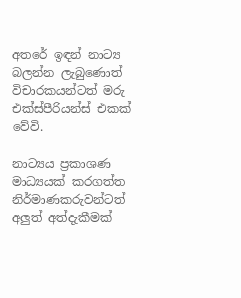අතරේ ඉඳන් නාට්‍ය බලන්න ලැබුණොත් විචාරකයන්ටත් මරු එක්ස්පීරියන්ස් එකක් වේවි.

නාට්‍යය ප්‍රකාශණ මාධ්‍යයක් කරගත්ත නිර්මාණකරුවන්ටත් අලුත් අත්දැකීමක්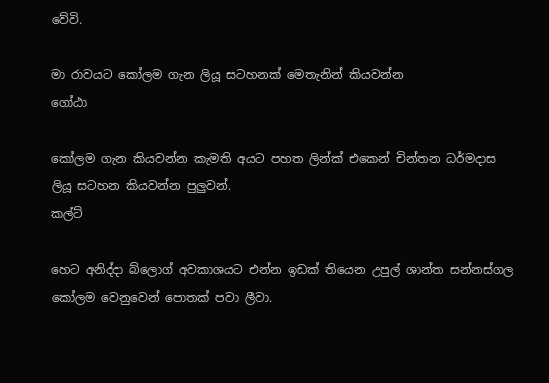වේවි.

මා රාවයට කෝලම ගැන ලියූ සටහනක් මෙතැනින් කියවන්න
ගෝඨා

කෝලම ගැන කියවන්න කැමති අයට පහත ලින්ක් එකෙන් චින්තන ධර්මදාස ලියූ සටහන කියවන්න පුලුවන්.
කල්ට්

හෙට අනිද්දා බ්ලොග් අවකාශයට එන්න ඉඩක් තියෙන උපුල් ශාන්ත සන්නස්ගල කෝලම වෙනුවෙන් පොතක් පවා ලීවා.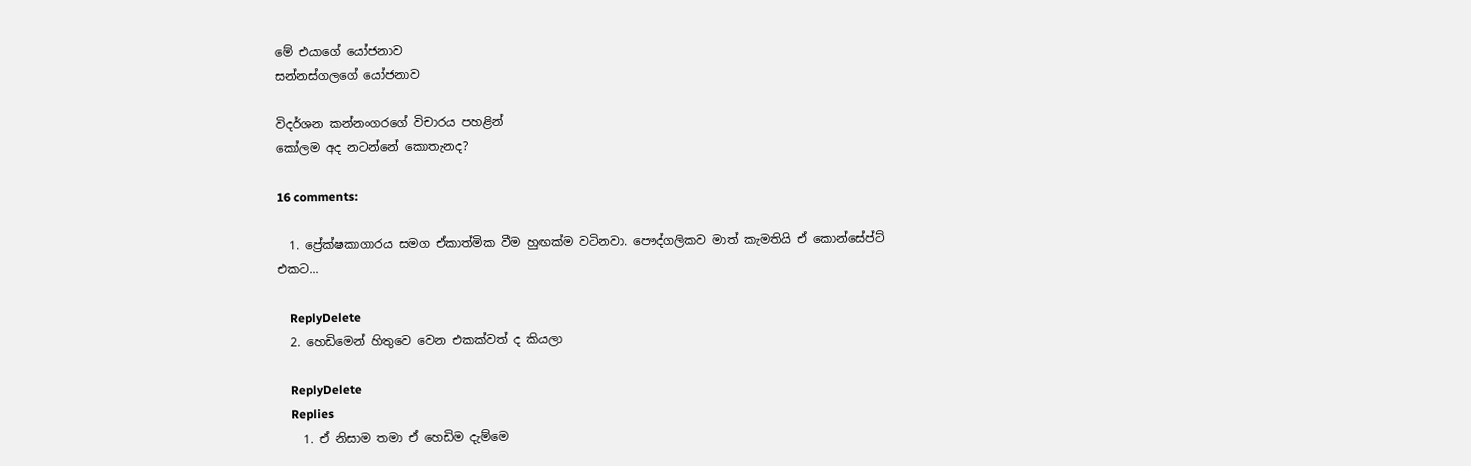මේ එයාගේ යෝජනාව
සන්නස්ගලගේ යෝජනාව

විදර්ශන කන්නංගරගේ විචාරය පහළින්
කෝලම අද නටන්නේ කොතැනද?

16 comments:

  1. ප්‍රේක්ෂකාගාරය සමග ඒකාත්මික වීම හුඟක්ම වටිනවා. පෞද්ගලිකව මාත් කැමතියි ඒ කොන්සේප්ට් එකට...

    ReplyDelete
  2. හෙඩිමෙන් හිතුවෙ වෙන එකක්වත් ද කියලා

    ReplyDelete
    Replies
    1. ඒ නිසාම තමා ඒ හෙඩිම දැම්මෙ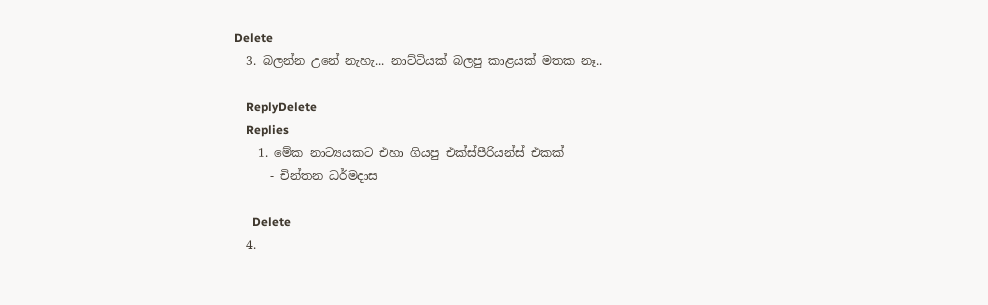Delete
  3. බලන්න උනේ නැහැ... නාට්ටියක් බලපු කාළයක් මතක නෑ..

    ReplyDelete
    Replies
    1. මේක නාට්‍යයකට එහා ගියපු එක්ස්පීරියන්ස් එකක්
      - චින්තන ධර්මදාස

      Delete
  4.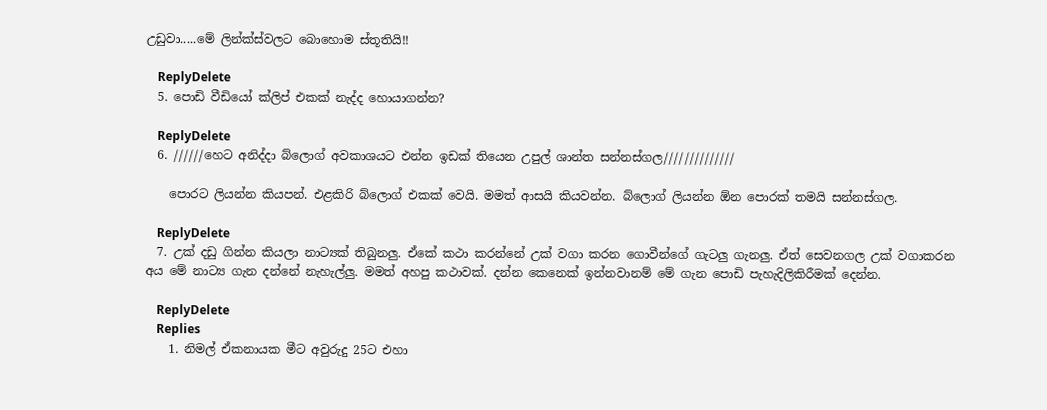උඩුවා.....මේ ලින්ක්ස්වලට බොහොම ස්තූතියි!!

    ReplyDelete
  5. පොඩි වීඩියෝ ක්ලිප් එකක් නැද්ද හොයාගන්න?

    ReplyDelete
  6. //////හෙට අනිද්දා බ්ලොග් අවකාශයට එන්න ඉඩක් තියෙන උපුල් ශාන්ත සන්නස්ගල//////////////

    පොරට ලියන්න කියපන්. එළකිරි බ්ලොග් එකක් වෙයි. මමත් ආසයි කියවන්න. බ්ලොග් ලියන්න ඕන පොරක් තමයි සන්නස්ගල.

    ReplyDelete
  7. උක් දඩු ගින්න කියලා නාට්‍යක් තිබුනලු. ඒකේ කථා කරන්නේ උක් වගා කරන ගොවීන්ගේ ගැටලු ගැනලු. ඒත් සෙවනගල උක් වගාකරන අය මේ නාට්‍ය ගැන දන්නේ නැහැල්ලු. මමත් අහපු කථාවක්. දන්න කෙනෙක් ඉන්නවානම් මේ ගැන පොඩි පැහැදිලිකිරීමක් දෙන්න.

    ReplyDelete
    Replies
    1. නිමල් ඒකනායක මීට අවුරුදු 25ට එහා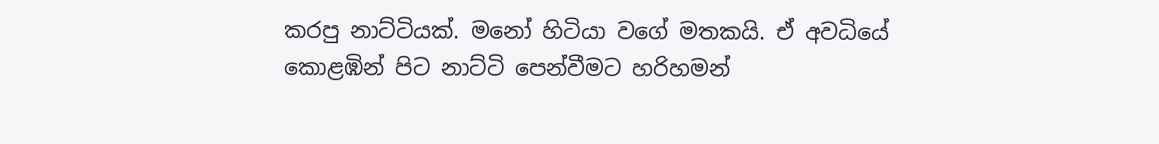කරපු නාට්ටියක්. මනෝ හිටියා වගේ මතකයි. ඒ අවධියේ කොළඹින් පිට නාට්ටි පෙන්වීමට හරිහමන්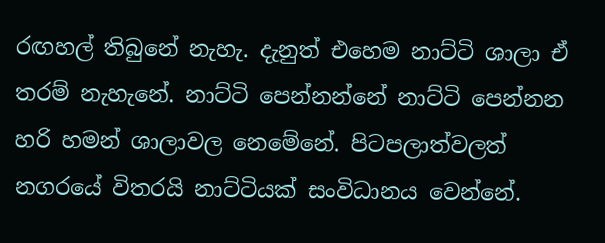රඟහල් තිබුනේ නැහැ. දැනුත් එහෙම නාට්ටි ශාලා ඒ තරම් නැහැනේ. නාට්ටි පෙන්නන්නේ නාට්ටි පෙන්නන හරි හමන් ශාලාවල නෙමේනේ. පිටපලාත්වලත් නගරයේ විතරයි නාට්ටියක් සංවිධානය වෙන්නේ.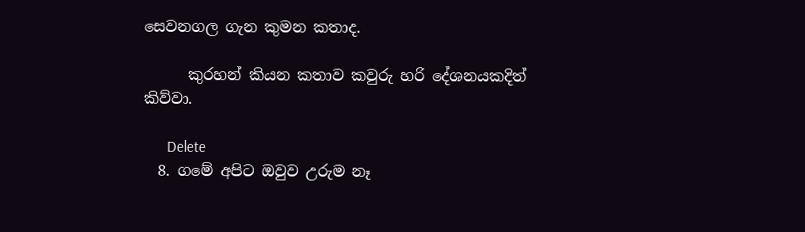සෙවනගල ගැන කුමන කතාද.

      කුරහන් කියන කතාව කවුරු හරි දේශනයකදිත් කිව්වා.

      Delete
  8. ගමේ අපිට ඔවුව උරුම නෑ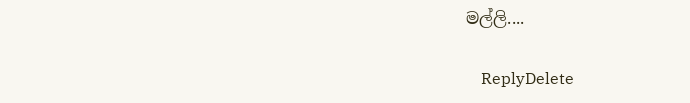මල්ලි....

    ReplyDelete